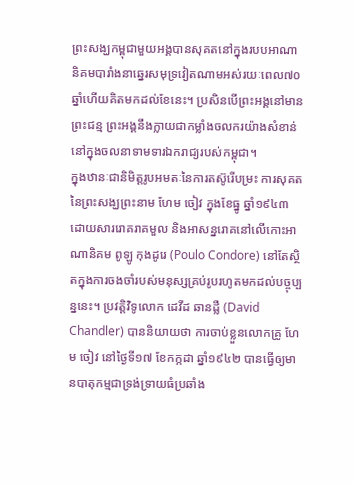ព្រះសង្ឃកម្ពុជាមួយអង្គបានសុគតនៅក្នុងរបបអាណានិគមបារាំងនាឆ្នេរសមុទ្រវៀតណាមអស់រយៈពេល៧០ឆ្នាំហើយគិតមកដល់ខែនេះ។ ប្រសិនបើព្រះអង្គនៅមានព្រះជន្ម ព្រះអង្គនឹងក្លាយជាកម្លាំងចលករយ៉ាងសំខាន់នៅក្នុងចលនាទាមទារឯករាជ្យរបស់កម្ពុជា។
ក្នុងឋានៈជានិមិត្តរូបអមតៈនៃការតស៊ូរើបម្រះ ការសុគតនៃព្រះសង្ឃព្រះនាម ហែម ចៀវ ក្នុងខែធ្នូ ឆ្នាំ១៩៤៣ដោយសាររោគរាគមួល និងអាសន្នរោគនៅលើកោះអាណានិគម ពូឡូ កុងដូរេ (Poulo Condore) នៅតែស្ថិតក្នុងការចងចាំរបស់មនុស្សគ្រប់រូបរហូតមកដល់បច្ចុប្បន្ននេះ។ ប្រវត្តិវិទូលោក ដេវីដ ឆានដ្លឺ (David Chandler) បាននិយាយថា ការចាប់ខ្លួនលោកគ្រូ ហែម ចៀវ នៅថ្ងៃទី១៧ ខែកក្កដា ឆ្នាំ១៩៤២ បានធ្វើឲ្យមានបាតុកម្មជាទ្រង់ទ្រាយធំប្រឆាំង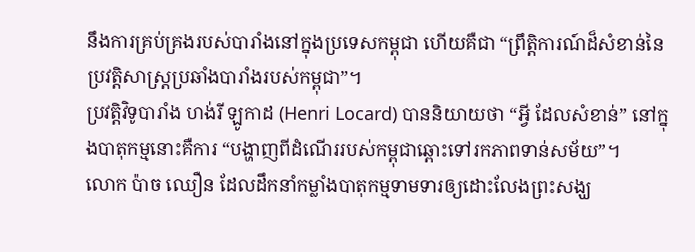នឹងការគ្រប់គ្រងរបស់បារាំងនៅក្នុងប្រទេសកម្ពុជា ហើយគឺជា “ព្រឹត្តិការណ៍ដ៏សំខាន់នៃប្រវត្តិសាស្ត្រប្រឆាំងបារាំងរបស់កម្ពុជា”។
ប្រវត្តិវិទូបារាំង ហង់រី ឡូកាដ (Henri Locard) បាននិយាយថា “អ្វី ដែលសំខាន់” នៅក្នុងបាតុកម្មនោះគឺការ “បង្ហាញពីដំណើររបស់កម្ពុជាឆ្ពោះទៅរកភាពទាន់សម័យ”។
លោក ប៉ាច ឈឿន ដែលដឹកនាំកម្លាំងបាតុកម្មទាមទារឲ្យដោះលែងព្រះសង្ឃ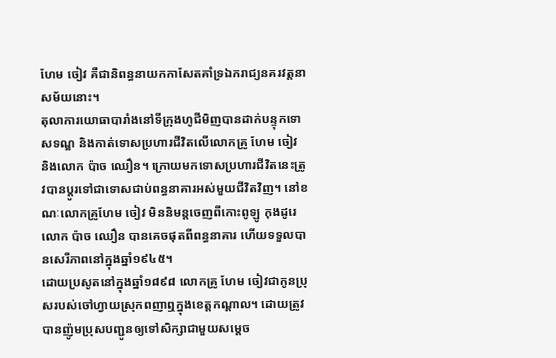ហែម ចៀវ គឺជានិពន្ធនាយកកាសែតគាំទ្រឯករាជ្យនគរវត្តនាសម័យនោះ។
តុលាការយោធាបារាំងនៅទីក្រុងហូជីមិញបានដាក់បន្ទុកទោសទណ្ឌ និងកាត់ទោសប្រហារជីវិតលើលោកគ្រូ ហែម ចៀវ និងលោក ប៉ាច ឈឿន។ ក្រោយមកទោសប្រហារជីវិតនេះត្រូវបានប្តូរទៅជាទោសជាប់ពន្ធនាគារអស់មួយជីវិតវិញ។ នៅខណៈលោកគ្រូហែម ចៀវ មិននិមន្តចេញពីកោះពូឡូ កុងដូរេ លោក ប៉ាច ឈឿន បានគេចផុតពីពន្ធនាគារ ហើយទទួលបានសេរីភាពនៅក្នុងឆ្នាំ១៩៤៥។
ដោយប្រសូតនៅក្នុងឆ្នាំ១៨៩៨ លោកគ្រូ ហែម ចៀវជាកូនប្រុសរបស់ចៅហ្វាយស្រុកពញាឮក្នុងខេត្តកណ្តាល។ ដោយត្រូវបានញ៉ូមប្រុសបញ្ជូនឲ្យទៅសិក្សាជាមួយសម្តេច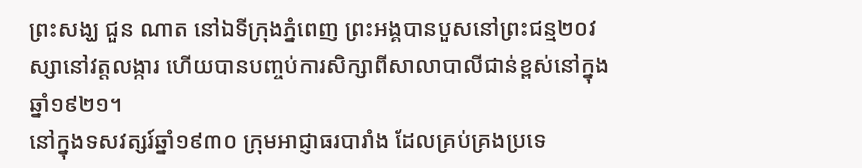ព្រះសង្ឃ ជួន ណាត នៅឯទីក្រុងភ្នំពេញ ព្រះអង្គបានបួសនៅព្រះជន្ម២០វស្សានៅវត្តលង្ការ ហើយបានបញ្ចប់ការសិក្សាពីសាលាបាលីជាន់ខ្ពស់នៅក្នុងឆ្នាំ១៩២១។
នៅក្នុងទសវត្សរ៍ឆ្នាំ១៩៣០ ក្រុមអាជ្ញាធរបារាំង ដែលគ្រប់គ្រងប្រទេ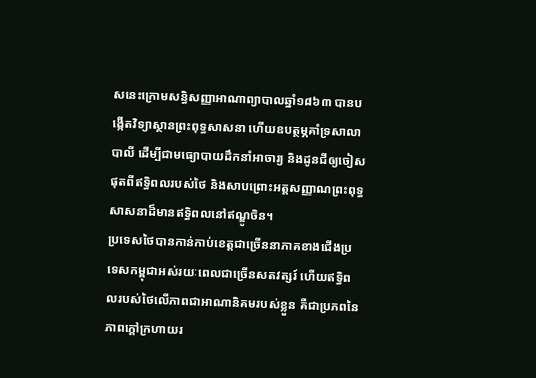សនេះក្រោមសន្ធិសញ្ញាអាណាព្យាបាលឆ្នាំ១៨៦៣ បានបង្កើតវិទ្យាស្ថានព្រះពុទ្ធសាសនា ហើយឧបត្ថម្ភគាំទ្រសាលាបាលី ដើម្បីជាមធ្យោបាយដឹកនាំអាចារ្យ និងដូនជីឲ្យចៀសផុតពីឥទ្ធិពលរបស់ថៃ និងសាបព្រោះអត្តសញ្ញាណព្រះពុទ្ធសាសនាដ៏មានឥទ្ធិពលនៅឥណ្ឌូចិន។
ប្រទេសថៃបានកាន់កាប់ខេត្តជាច្រើននាភាគខាងជើងប្រទេសកម្ពុជាអស់រយៈពេលជាច្រើនសតវត្សរ៍ ហើយឥទ្ធិពលរបស់ថៃលើភាពជាអាណានិគមរបស់ខ្លួន គឺជាប្រភពនៃភាពក្តៅក្រហាយរ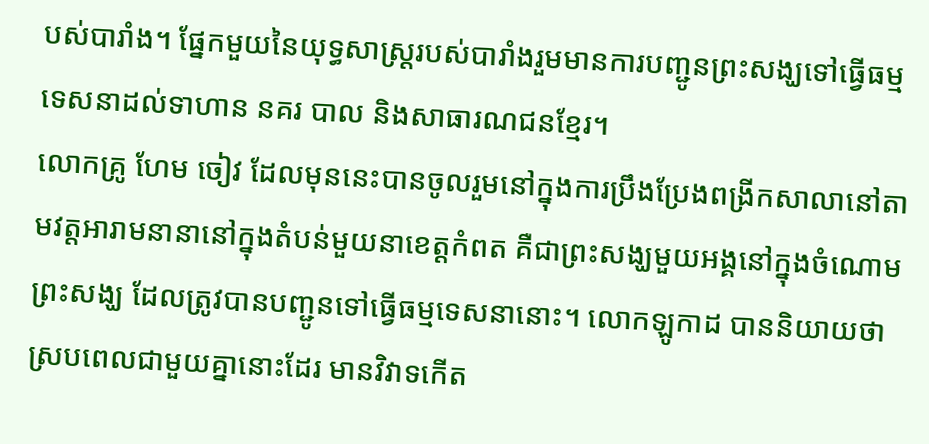បស់បារាំង។ ផ្នែកមួយនៃយុទ្ធសាស្ត្ររបស់បារាំងរួមមានការបញ្ជូនព្រះសង្ឃទៅធ្វើធម្មទេសនាដល់ទាហាន នគរ បាល និងសាធារណជនខ្មែរ។
លោកគ្រូ ហែម ចៀវ ដែលមុននេះបានចូលរួមនៅក្នុងការប្រឹងប្រែងពង្រីកសាលានៅតាមវត្តអារាមនានានៅក្នុងតំបន់មួយនាខេត្តកំពត គឺជាព្រះសង្ឃមួយអង្គនៅក្នុងចំណោមព្រះសង្ឃ ដែលត្រូវបានបញ្ជូនទៅធ្វើធម្មទេសនានោះ។ លោកឡូកាដ បាននិយាយថា ស្របពេលជាមួយគ្នានោះដែរ មានវិវាទកើត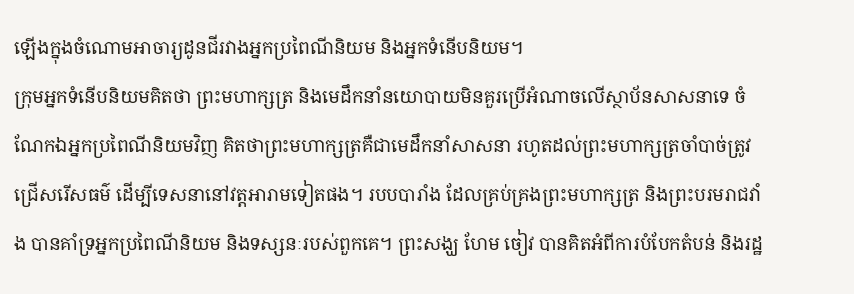ឡើងក្នុងចំណោមអាចារ្យដូនជីរវាងអ្នកប្រពៃណីនិយម និងអ្នកទំនើបនិយម។
ក្រុមអ្នកទំនើបនិយមគិតថា ព្រះមហាក្សត្រ និងមេដឹកនាំនយោបាយមិនគួរប្រើអំណាចលើស្ថាប័នសាសនាទេ ចំណែកឯអ្នកប្រពៃណីនិយមវិញ គិតថាព្រះមហាក្សត្រគឺជាមេដឹកនាំសាសនា រហូតដល់ព្រះមហាក្សត្រចាំបាច់ត្រូវជ្រើសរើសធម៌ ដើម្បីទេសនានៅវត្តអារាមទៀតផង។ របបបារាំង ដែលគ្រប់គ្រងព្រះមហាក្សត្រ និងព្រះបរមរាជវាំង បានគាំទ្រអ្នកប្រពៃណីនិយម និងទស្សនៈរបស់ពួកគេ។ ព្រះសង្ឃ ហែម ចៀវ បានគិតអំពីការបំបែកតំបន់ និងរដ្ឋ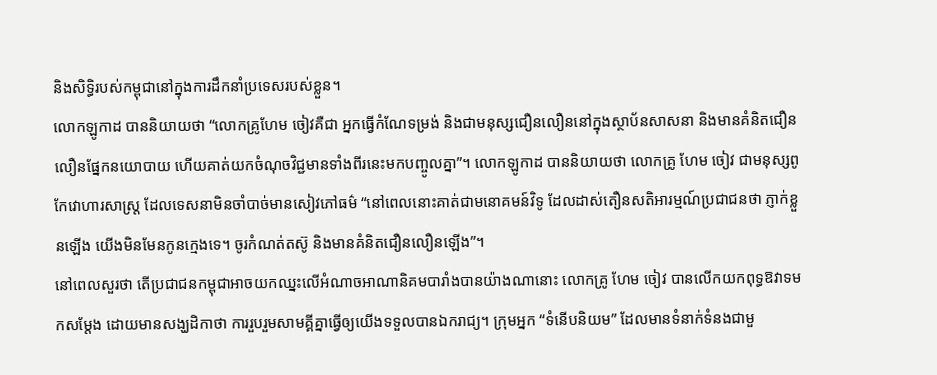និងសិទ្ធិរបស់កម្ពុជានៅក្នុងការដឹកនាំប្រទេសរបស់ខ្លួន។
លោកឡូកាដ បាននិយាយថា “លោកគ្រូហែម ចៀវគឺជា អ្នកធ្វើកំណែទម្រង់ និងជាមនុស្សជឿនលឿននៅក្នុងស្ថាប័នសាសនា និងមានគំនិតជឿនលឿនផ្នែកនយោបាយ ហើយគាត់យកចំណុចវិជ្ជមានទាំងពីរនេះមកបញ្ចូលគ្នា”។ លោកឡូកាដ បាននិយាយថា លោកគ្រូ ហែម ចៀវ ជាមនុស្សពូកែវោហារសាស្ត្រ ដែលទេសនាមិនចាំបាច់មានសៀវភៅធម៌ “នៅពេលនោះគាត់ជាមនោគមន៍វិទូ ដែលដាស់តឿនសតិអារម្មណ៍ប្រជាជនថា ភ្ញាក់ខ្លួនឡើង យើងមិនមែនកូនក្មេងទេ។ ចូរកំណត់តស៊ូ និងមានគំនិតជឿនលឿនឡើង”។
នៅពេលសួរថា តើប្រជាជនកម្ពុជាអាចយកឈ្នះលើអំណាចអាណានិគមបារាំងបានយ៉ាងណានោះ លោកគ្រូ ហែម ចៀវ បានលើកយកពុទ្ធឱវាទមកសម្តែង ដោយមានសង្ឃដិកាថា ការរួបរួមសាមគ្គីគ្នាធ្វើឲ្យយើងទទួលបានឯករាជ្យ។ ក្រុមអ្នក “ទំនើបនិយម” ដែលមានទំនាក់ទំនងជាមួ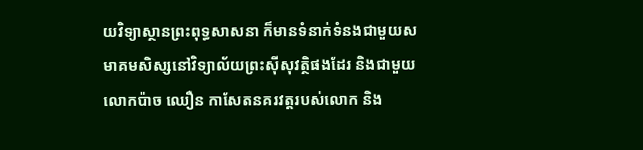យវិទ្យាស្ថានព្រះពុទ្ធសាសនា ក៏មានទំនាក់ទំនងជាមួយសមាគមសិស្សនៅវិទ្យាល័យព្រះស៊ីសុវត្ថិផងដែរ និងជាមួយលោកប៉ាច ឈឿន កាសែតនគរវត្តរបស់លោក និង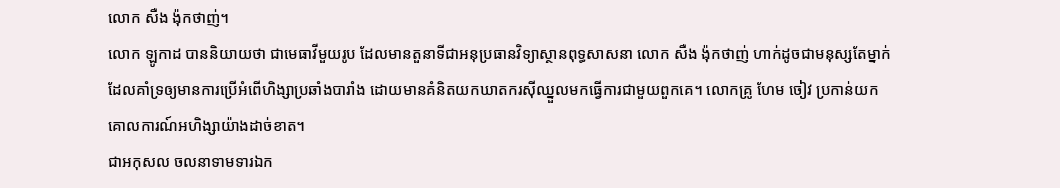លោក សឺង ង៉ុកថាញ់។
លោក ឡូកាដ បាននិយាយថា ជាមេធាវីមួយរូប ដែលមានតួនាទីជាអនុប្រធានវិទ្យាស្ថានពុទ្ធសាសនា លោក សឺង ង៉ុកថាញ់ ហាក់ដូចជាមនុស្សតែម្នាក់ ដែលគាំទ្រឲ្យមានការប្រើអំពើហិង្សាប្រឆាំងបារាំង ដោយមានគំនិតយកឃាតករស៊ីឈ្នួលមកធ្វើការជាមួយពួកគេ។ លោកគ្រូ ហែម ចៀវ ប្រកាន់យកគោលការណ៍អហិង្សាយ៉ាងដាច់ខាត។
ជាអកុសល ចលនាទាមទារឯក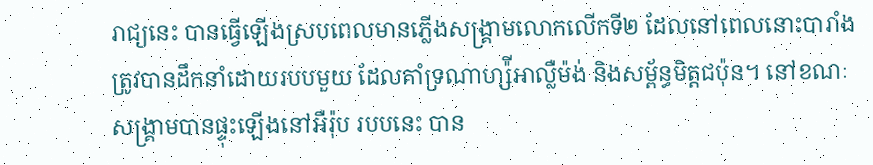រាជ្យនេះ បានធ្វើឡើងស្របពេលមានភ្លើងសង្គ្រាមលោកលើកទី២ ដែលនៅពេលនោះបារាំងត្រូវបានដឹកនាំដោយរបបមួយ ដែលគាំទ្រណាហ្ស៉ីអាល្លឺម៉ង់ និងសម្ព័ន្ធមិត្តជប៉ុន។ នៅខណៈសង្គ្រាមបានផ្ទុះឡើងនៅអឺរ៉ុប របបនេះ បាន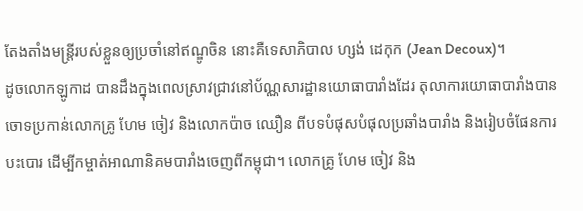តែងតាំងមន្ត្រីរបស់ខ្លួនឲ្យប្រចាំនៅឥណ្ឌូចិន នោះគឺទេសាភិបាល ហ្សង់ ដេកុក (Jean Decoux)។
ដូចលោកឡូកាដ បានដឹងក្នុងពេលស្រាវជ្រាវនៅប័ណ្ណសារដ្ឋានយោធាបារាំងដែរ តុលាការយោធាបារាំងបានចោទប្រកាន់លោកគ្រូ ហែម ចៀវ និងលោកប៉ាច ឈឿន ពីបទបំផុសបំផុលប្រឆាំងបារាំង និងរៀបចំផែនការបះបោរ ដើម្បីកម្ចាត់អាណានិគមបារាំងចេញពីកម្ពុជា។ លោកគ្រូ ហែម ចៀវ និង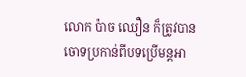លោក ប៉ាច ឈឿន ក៏ត្រូវបានចោទប្រកាន់ពីបទប្រើមន្តអា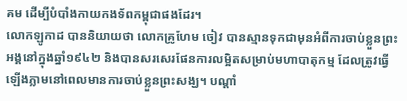គម ដើម្បីបំបាំងកាយកងទ័ពកម្ពុជាផងដែរ។
លោកឡូកាដ បាននិយាយថា លោកគ្រូហែម ចៀវ បានស្មានទុកជាមុនអំពីការចាប់ខ្លួនព្រះអង្គនៅក្នុងឆ្នាំ១៩៤២ និងបានសរសេរផែនការលម្អិតសម្រាប់មហាបាតុកម្ម ដែលត្រូវធ្វើឡើងភ្លាមនៅពេលមានការចាប់ខ្លួនព្រះសង្ឃ។ បណ្តាំ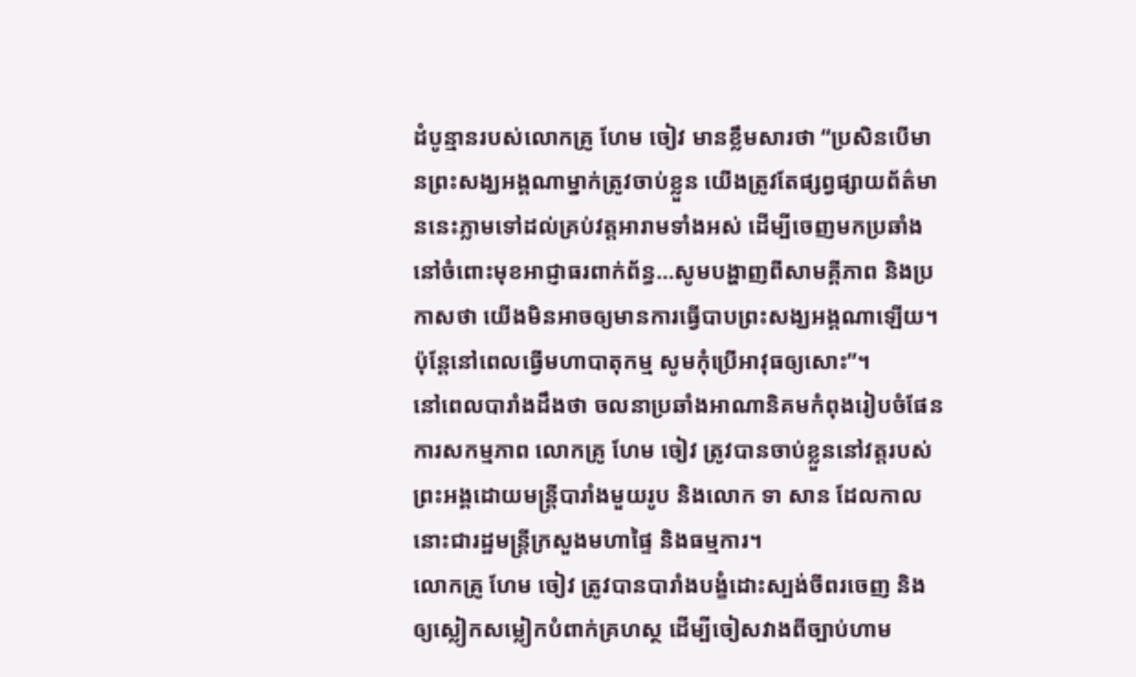ដំបូន្មានរបស់លោកគ្រូ ហែម ចៀវ មានខ្លឹមសារថា “ប្រសិនបើមានព្រះសង្ឃអង្គណាម្នាក់ត្រូវចាប់ខ្លួន យើងត្រូវតែផ្សព្វផ្សាយព័ត៌មាននេះភ្លាមទៅដល់គ្រប់វត្តអារាមទាំងអស់ ដើម្បីចេញមកប្រឆាំងនៅចំពោះមុខអាជ្ញាធរពាក់ព័ន្ធ…សូមបង្ហាញពីសាមគ្គីភាព និងប្រកាសថា យើងមិនអាចឲ្យមានការធ្វើបាបព្រះសង្ឃអង្គណាឡើយ។ ប៉ុន្តែនៅពេលធ្វើមហាបាតុកម្ម សូមកុំប្រើអាវុធឲ្យសោះ”។
នៅពេលបារាំងដឹងថា ចលនាប្រឆាំងអាណានិគមកំពុងរៀបចំផែនការសកម្មភាព លោកគ្រូ ហែម ចៀវ ត្រូវបានចាប់ខ្លួននៅវត្តរបស់ព្រះអង្គដោយមន្ត្រីបារាំងមួយរូប និងលោក ទា សាន ដែលកាលនោះជារដ្ឋមន្ត្រីក្រសួងមហាផ្ទៃ និងធម្មការ។
លោកគ្រូ ហែម ចៀវ ត្រូវបានបារាំងបង្ខំដោះស្បង់ចីពរចេញ និងឲ្យស្លៀកសម្លៀកបំពាក់គ្រហស្ថ ដើម្បីចៀសវាងពីច្បាប់ហាម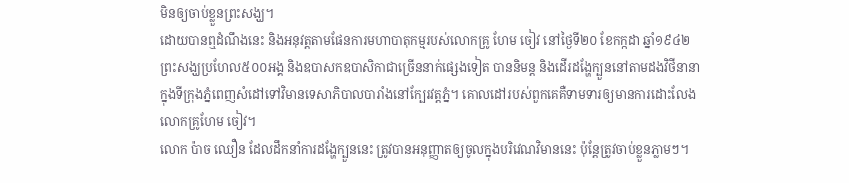មិនឲ្យចាប់ខ្លួនព្រះសង្ឃ។
ដោយបានឮដំណឹងនេះ និងអនុវត្តតាមផែនការមហាបាតុកម្មរបស់លោកគ្រូ ហែម ចៀវ នៅថ្ងៃទី២០ ខែកក្កដា ឆ្នាំ១៩៤២ ព្រះសង្ឃប្រហែល៥០០អង្គ និងឧបាសកឧបាសិកាជាច្រើននាក់ផ្សេងទៀត បាននិមន្ត និងដើរដង្ហែក្បួននៅតាមដងវិថីនានាក្នុងទីក្រុងភ្នំពេញសំដៅទៅវិមានទេសាភិបាលបារាំងនៅក្បែរវត្តភ្នំ។ គោលដៅរបស់ពួកគេគឺទាមទារឲ្យមានការដោះលែងលោកគ្រូហែម ចៀវ។
លោក ប៉ាច ឈឿន ដែលដឹកនាំការដង្ហែក្បួននេះ ត្រូវបានអនុញ្ញាតឲ្យចូលក្នុងបរិវេណវិមាននេះ ប៉ុន្តែត្រូវចាប់ខ្លួនភ្លាមៗ។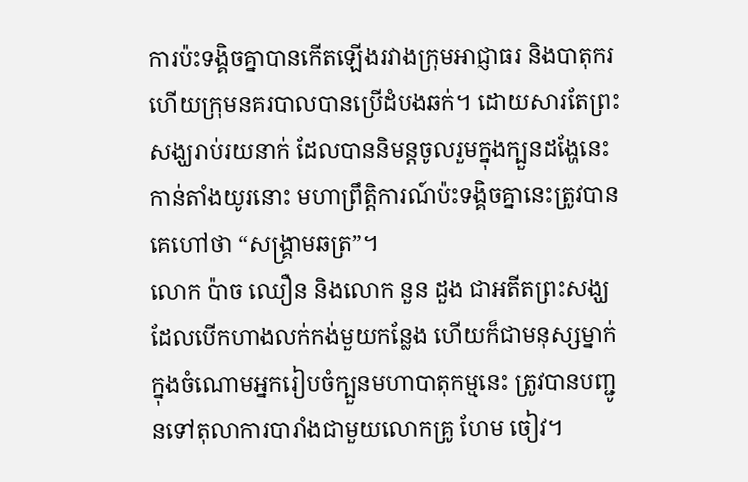ការប៉ះទង្គិចគ្នាបានកើតឡើងរវាងក្រុមអាជ្ញាធរ និងបាតុករ ហើយក្រុមនគរបាលបានប្រើដំបងឆក់។ ដោយសារតែព្រះសង្ឃរាប់រយនាក់ ដែលបាននិមន្តចូលរួមក្នុងក្បួនដង្ហែនេះ កាន់តាំងយូរនោះ មហាព្រឹត្តិការណ៍ប៉ះទង្គិចគ្នានេះត្រូវបានគេហៅថា “សង្គ្រាមឆត្រ”។
លោក ប៉ាច ឈឿន និងលោក នួន ដួង ជាអតីតព្រះសង្ឃ ដែលបើកហាងលក់កង់មួយកន្លែង ហើយក៏ជាមនុស្សម្នាក់ក្នុងចំណោមអ្នករៀបចំក្បួនមហាបាតុកម្មនេះ ត្រូវបានបញ្ជូនទៅតុលាការបារាំងជាមួយលោកគ្រូ ហែម ចៀវ។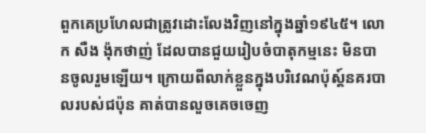ពួកគេប្រហែលជាត្រូវដោះលែងវិញនៅក្នុងឆ្នាំ១៩៤៥។ លោក សឺង ង៉ុកថាញ់ ដែលបានជួយរៀបចំបាតុកម្មនេះ មិនបានចូលរួមឡើយ។ ក្រោយពីលាក់ខ្លួនក្នុងបរិវេណប៉ុស្ត៍នគរបាលរបស់ជប៉ុន គាត់បានលួចគេចចេញ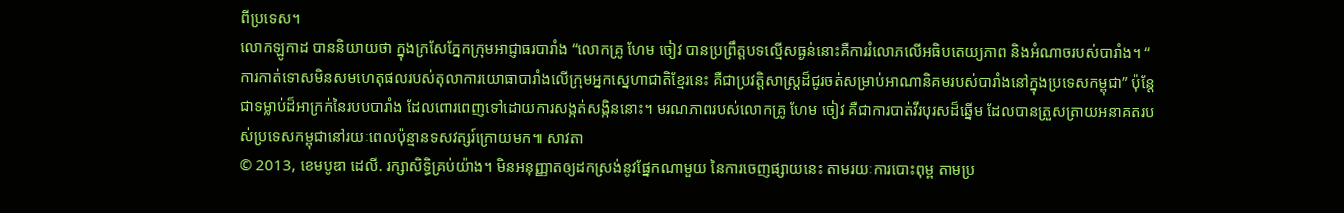ពីប្រទេស។
លោកឡូកាដ បាននិយាយថា ក្នុងក្រសែភ្នែកក្រុមអាជ្ញាធរបារាំង “លោកគ្រូ ហែម ចៀវ បានប្រព្រឹត្តបទល្មើសធ្ងន់នោះគឺការរំលោភលើអធិបតេយ្យភាព និងអំណាចរបស់បារាំង។ “ ការកាត់ទោសមិនសមហេតុផលរបស់តុលាការយោធាបារាំងលើក្រុមអ្នកស្នេហាជាតិខ្មែរនេះ គឺជាប្រវត្តិសាស្ត្រដ៏ជូរចត់សម្រាប់អាណានិគមរបស់បារាំងនៅក្នុងប្រទេសកម្ពុជា” ប៉ុន្តែជាទម្លាប់ដ៏អាក្រក់នៃរបបបារាំង ដែលពោរពេញទៅដោយការសង្កត់សង្កិននោះ។ មរណភាពរបស់លោកគ្រូ ហែម ចៀវ គឺជាការបាត់វីរបុរសដ៏ឆ្នើម ដែលបានត្រួសត្រាយអនាគតរបស់ប្រទេសកម្ពុជានៅរយៈពេលប៉ុន្មានទសវត្សរ៍ក្រោយមក៕ សាវតា
© 2013, ខេមបូឌា ដេលី. រក្សាសិទ្ធិគ្រប់យ៉ាង។ មិនអនុញ្ញាតឲ្យដកស្រង់នូវផ្នែកណាមួយ នៃការចេញផ្សាយនេះ តាមរយៈការបោះពុម្ព តាមប្រ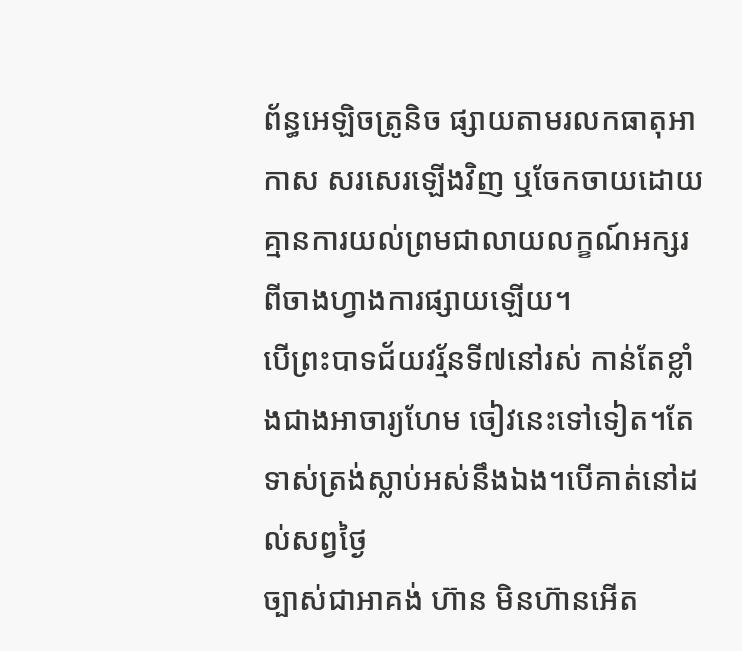ព័ន្ធអេឡិចត្រូនិច ផ្សាយតាមរលកធាតុអាកាស សរសេរឡើងវិញ ឬចែកចាយដោយគ្មានការយល់ព្រមជាលាយលក្ខណ៍អក្សរពីចាងហ្វាងការផ្សាយឡើយ។
បើព្រះបាទជ័យវរ្ម័នទី៧នៅរស់ កាន់តែខ្លាំងជាងអាចារ្យហែម ចៀវនេះទៅទៀត។តែទាស់ត្រង់ស្លាប់អស់នឹងឯង។បើគាត់នៅដល់សព្វថ្ងៃ
ច្បាស់ជាអាគង់ ហ៊ាន មិនហ៊ានអើត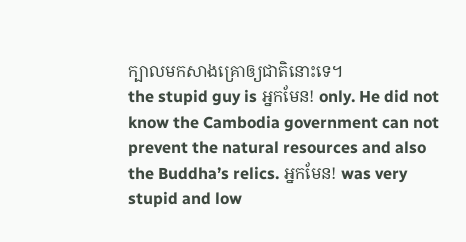ក្បាលមកសាងគ្រោឲ្យជាតិនោះទេ។
the stupid guy is អ្នកមែន! only. He did not know the Cambodia government can not prevent the natural resources and also the Buddha’s relics. អ្នកមែន! was very stupid and low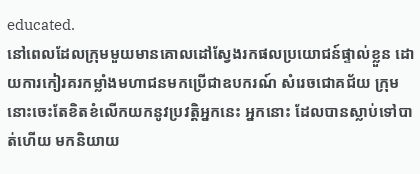educated.
នៅពេលដែលក្រុមមួយមានគោលដៅស្វែងរកផលប្រយោជន៍ផ្ទាល់ខ្លួន ដោយការកៀរគរកម្លាំងមហាជនមកប្រើជាឧបករណ៍ សំរេចជោគជ័យ ក្រុមនោះចេះតែខិតខំលើកយកនូវប្រវត្តិអ្នកនេះ អ្នកនោះ ដែលបានស្លាប់ទៅបាត់ហើយ មកនិយាយ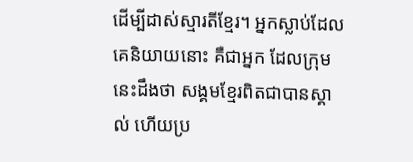ដើម្បីដាស់ស្មារតីខ្មែរ។ អ្នកស្លាប់ដែលគេនិយាយនោះ គឺជាអ្នក ដែលក្រុមនេះដឹងថា សង្គមខ្មែរពិតជាបានស្គាល់ ហើយប្រ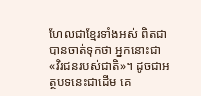ហែលជាខ្មែរទាំងអស់ ពិតជាបានចាត់ទុកថា អ្នកនោះជា«វិរជនរបស់ជាតិ»។ ដូចជាអត្ថបទនេះជាដើម គេ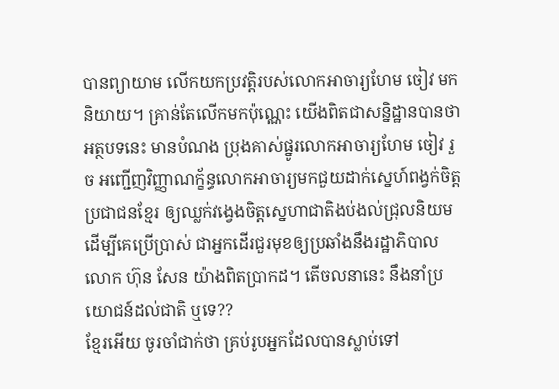បានព្យាយាម លើកយកប្រវត្តិរបស់លោកអាចារ្យហែម ចៀវ មកនិយាយ។ គ្រាន់តែលើកមកប៉ុណ្ណេះ យើងពិតជាសន្និដ្ឋានបានថា អត្ថបទនេះ មានបំណង ប្រុងគាស់ផ្នូរលោកអាចារ្យហែម ចៀវ រួច អញ្ជើញវិញ្ញាណក្ខ័ន្ធលោកអាចារ្យមកជួយដាក់ស្នេហ៍ពង្វក់ចិត្តប្រជាជនខ្មែរ ឲ្យឈ្លក់វង្វេងចិត្តស្នេហាជាតិងប់ងល់ជ្រុលនិយម ដើម្បីគេប្រើប្រាស់ ជាអ្នកដើរជួរមុខឲ្យប្រឆាំងនឹងរដ្ឋាភិបាលលោក ហ៊ុន សែន យ៉ាងពិតប្រាកដ។ តើចលនានេះ នឹងនាំប្រយោជន៍ដល់ជាតិ ឬទេ??
ខ្មែរអើយ ចូរចាំជាក់ថា គ្រប់រូបអ្នកដែលបានស្លាប់ទៅ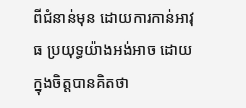ពីជំនាន់មុន ដោយការកាន់អាវុធ ប្រយុទ្ធយ៉ាងអង់អាច ដោយក្នុងចិត្តបានគិតថា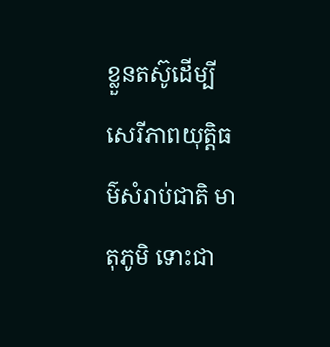ខ្លួនតស៊ូដើម្បីសេរីភាពយុត្តិធម៌សំរាប់ជាតិ មាតុភូមិ ទោះជា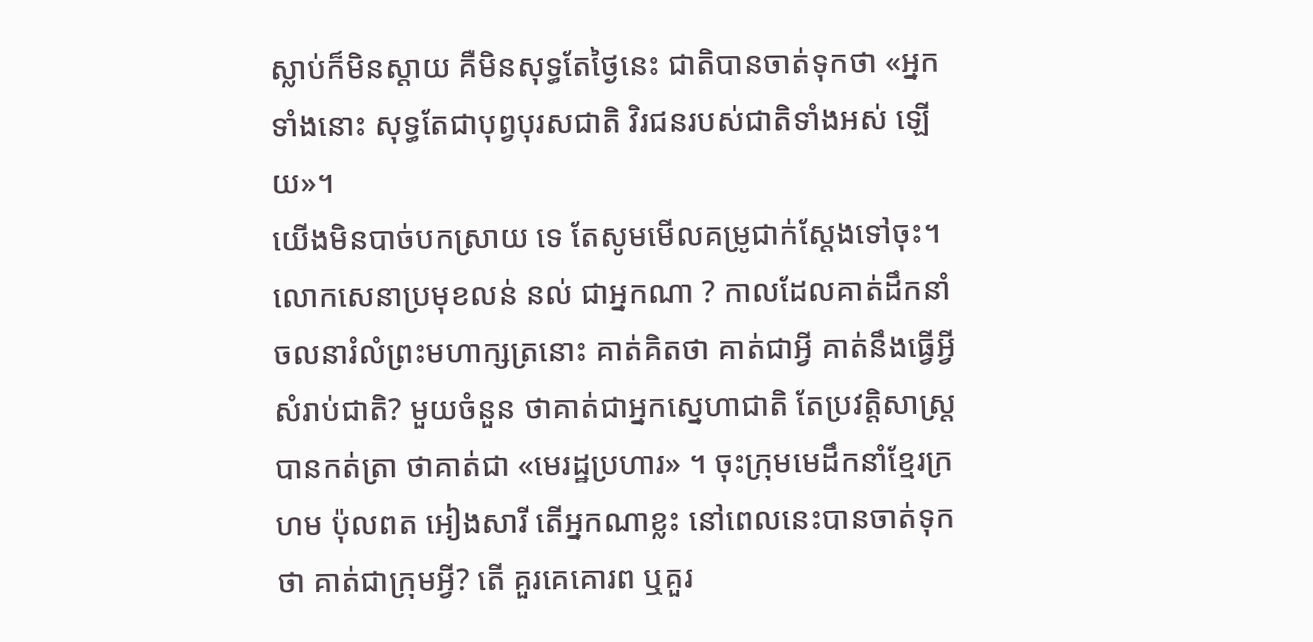ស្លាប់ក៏មិនស្តាយ គឺមិនសុទ្ធតែថ្ងៃនេះ ជាតិបានចាត់ទុកថា «អ្នកទាំងនោះ សុទ្ធតែជាបុព្វបុរសជាតិ វិរជនរបស់ជាតិទាំងអស់ ឡើយ»។
យើងមិនបាច់បកស្រាយ ទេ តែសូមមើលគម្រូជាក់ស្តែងទៅចុះ។ លោកសេនាប្រមុខលន់ នល់ ជាអ្នកណា ? កាលដែលគាត់ដឹកនាំចលនារំលំព្រះមហាក្សត្រនោះ គាត់គិតថា គាត់ជាអ្វី គាត់នឹងធ្វើអ្វីសំរាប់ជាតិ? មួយចំនួន ថាគាត់ជាអ្នកស្នេហាជាតិ តែប្រវត្តិសាស្ត្របានកត់ត្រា ថាគាត់ជា «មេរដ្ឋប្រហារ» ។ ចុះក្រុមមេដឹកនាំខ្មែរក្រហម ប៉ុលពត អៀងសារី តើអ្នកណាខ្លះ នៅពេលនេះបានចាត់ទុកថា គាត់ជាក្រុមអ្វី? តើ គួរគេគោរព ឬគួរ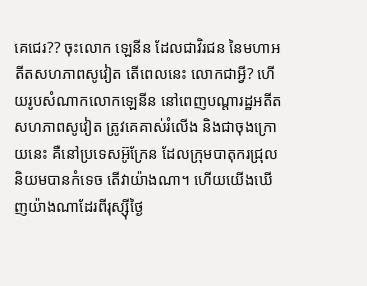គេជេរ?? ចុះលោក ឡេនីន ដែលជាវិរជន នៃមហាអតីតសហភាពសូវៀត តើពេលនេះ លោកជាអ្វី? ហើយរូបសំណាកលោកឡេនីន នៅពេញបណ្តារដ្ឋអតីតសហភាពសូវៀត ត្រូវគេគាស់រំលើង និងជាចុងក្រោយនេះ គឺនៅប្រទេសអ៊ូក្រែន ដែលក្រុមបាតុករជ្រុលនិយមបានកំទេច តើវាយ៉ាងណា។ ហើយយើងឃើញយ៉ាងណាដែរពីរុស្ស៊ីថ្ងៃ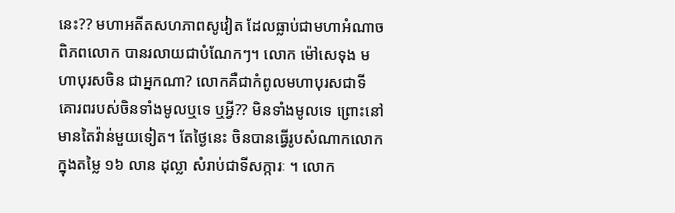នេះ?? មហាអតីតសហភាពសូវៀត ដែលធ្លាប់ជាមហាអំណាចពិភពលោក បានរលាយជាបំណែកៗ។ លោក ម៉ៅសេទុង មហាបុរសចិន ជាអ្នកណា? លោកគឺជាកំពូលមហាបុរសជាទីគោរពរបស់ចិនទាំងមូលឬទេ ឬអ្វី?? មិនទាំងមូលទេ ព្រោះនៅមានតៃវ៉ាន់មួយទៀត។ តែថ្ងៃនេះ ចិនបានធ្វើរូបសំណាកលោកក្នុងតម្លៃ ១៦ លាន ដុល្លា សំរាប់ជាទីសក្ការៈ ។ លោក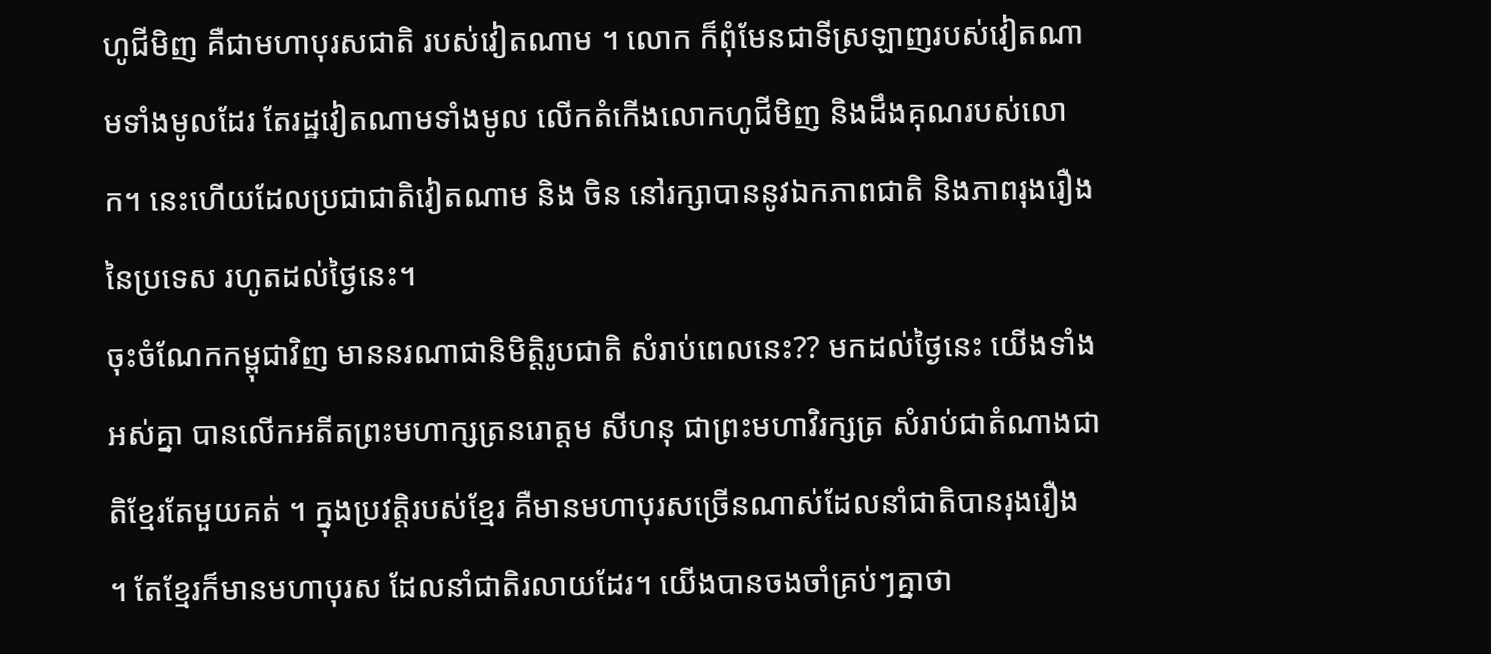ហូជីមិញ គឺជាមហាបុរសជាតិ របស់វៀតណាម ។ លោក ក៏ពុំមែនជាទីស្រឡាញរបស់វៀតណាមទាំងមូលដែរ តែរដ្ឋវៀតណាមទាំងមូល លើកតំកើងលោកហូជីមិញ និងដឹងគុណរបស់លោក។ នេះហើយដែលប្រជាជាតិវៀតណាម និង ចិន នៅរក្សាបាននូវឯកភាពជាតិ និងភាពរុងរឿងនៃប្រទេស រហូតដល់ថ្ងៃនេះ។
ចុះចំណែកកម្ពុជាវិញ មាននរណាជានិមិត្តិរូបជាតិ សំរាប់ពេលនេះ?? មកដល់ថ្ងៃនេះ យើងទាំងអស់គ្នា បានលើកអតីតព្រះមហាក្សត្រនរោត្តម សីហនុ ជាព្រះមហាវិរក្សត្រ សំរាប់ជាតំណាងជាតិខ្មែរតែមួយគត់ ។ ក្នុងប្រវត្តិរបស់ខ្មែរ គឺមានមហាបុរសច្រើនណាស់ដែលនាំជាតិបានរុងរឿង ។ តែខ្មែរក៏មានមហាបុរស ដែលនាំជាតិរលាយដែរ។ យើងបានចងចាំគ្រប់ៗគ្នាថា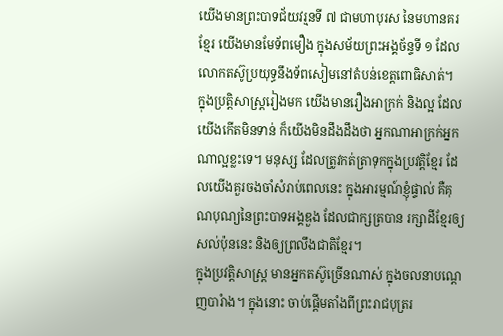យើងមានព្រះបាទជ័យវរ្មនទី ៧ ជាមហាបុរស នៃមហានគរខ្មែរ យើងមានមែទ័ពមឿង ក្នុងសម័យព្រះអង្គច័ន្ទទី ១ ដែលលោកតស៊ូប្រយុទ្ធនឹងទ័ពសៀមនៅតំបន់ខេត្តពោធិសាត់។
ក្នុងប្រត្តិសាស្ត្ររៀងមក យើងមានរឿងអាក្រក់ និងល្អ ដែលយើងកើតមិនទាន់ ក៏យើងមិនដឹងដឹងថា អ្នកណាអាក្រក់អ្នកណាល្អខ្លះទេ។ មនុស្ស ដែលត្រូវកត់ត្រាទុកក្នុងប្រវត្តិខ្មែរ ដែលយើងគួរចងចាំសំរាប់ពេលនេះ ក្នុងអារម្មណ៍ខ្ញុំផ្ទាល់ គឺគុណបុណ្យនៃព្រះបាទអង្គឌួង ដែលជាក្សត្របាន រក្សាដីខ្មែរឲ្យសល់ប៉ុននេះ និងឲ្យព្រលឹងជាតិខ្មែរ។
ក្នុងប្រវត្តិសាស្ត្រ មានអ្នកតស៊ូច្រើនណាស់ ក្នុងចលនាបណ្តេញបារំាង។ ក្នុងនោះ ចាប់ផ្តើមតាំងពីព្រះរាជបុត្ររ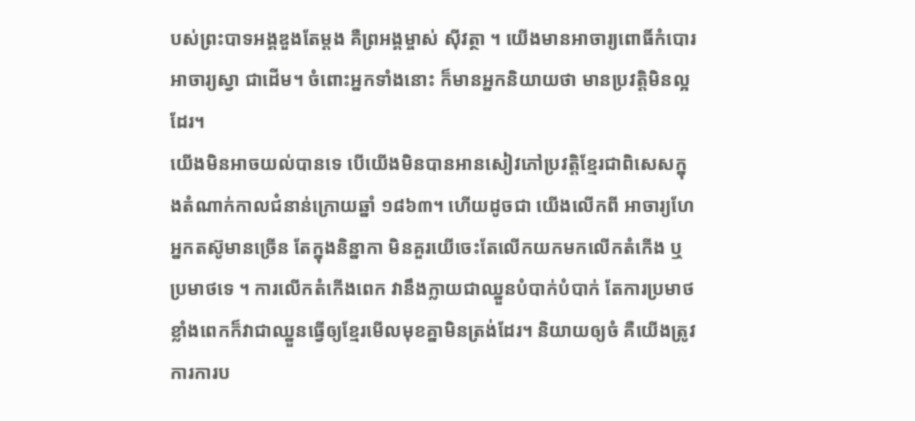បស់ព្រះបាទអង្គឌួងតែម្តង គឺព្រអង្គម្ចាស់ ស៊ីវត្ថា ។ យើងមានអាចារ្យពោធិ៍កំបោរ អាចារ្យស្វា ជាដើម។ ចំពោះអ្នកទាំងនោះ ក៏មានអ្នកនិយាយថា មានប្រវត្តិមិនល្អដែរ។
យើងមិនអាចយល់បានទេ បើយើងមិនបានអានសៀវភៅប្រវត្តិខ្មែរជាពិសេសក្នុងតំណាក់កាលជំនាន់ក្រោយឆ្នាំ ១៨៦៣។ ហើយដូចជា យើងលើកពី អាចារ្យហែ
អ្នកតស៊ូមានច្រើន តែក្នុងនិន្នាកា មិនគួរយើចេះតែលើកយកមកលើកតំកើង ឬប្រមាថទេ ។ ការលើកតំកើងពេក វានឹងក្លាយជាឈ្នួនបំបាក់បំបាក់ តែការប្រមាថខ្លាំងពេកក៏វាជាឈ្នួនធ្វើឲ្យខ្មែរមើលមុខគ្នាមិនត្រង់ដែរ។ និយាយឲ្យចំ គឺយើងត្រូវការការប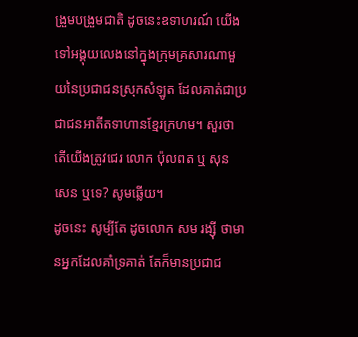ង្រួមបង្រួមជាតិ ដូចនេះឧទាហរណ៍ យើងទៅអង្គុយលេងនៅក្នុងក្រុមគ្រសារណាមួយនៃប្រជាជនស្រុកសំឡូត ដែលគាត់ជាប្រជាជនអាតីតទាហានខ្មែរក្រហម។ សួរថា តើយើងត្រូវជេរ លោក ប៉ុលពត ឬ សុន សេន ឬទេ? សូមឆ្លើយ។
ដូចនេះ សូម្បីតែ ដូចលោក សម រង្ស៊ី ថាមានអ្នកដែលគាំទ្រគាត់ តែក៏មានប្រជាជ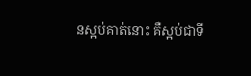នស្អប់គាត់នោះ គឺស្អប់ជាទី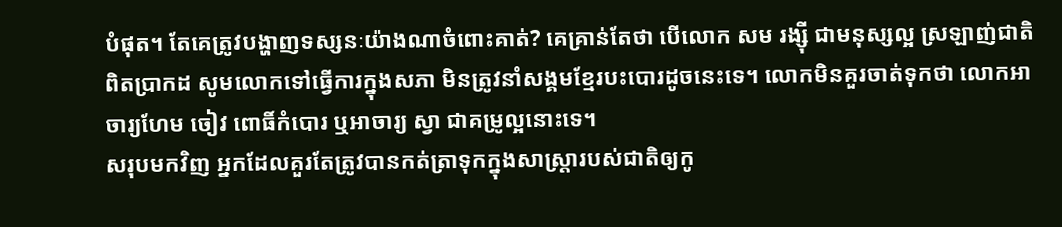បំផុត។ តែគេត្រូវបង្ហាញទស្សនៈយ៉ាងណាចំពោះគាត់? គេគ្រាន់តែថា បើលោក សម រង្ស៊ី ជាមនុស្សល្អ ស្រឡាញ់ជាតិពិតប្រាកដ សូមលោកទៅធ្វើការក្នុងសភា មិនត្រូវនាំសង្គមខ្មែរបះបោរដូចនេះទេ។ លោកមិនគួរចាត់ទុកថា លោកអាចារ្យហែម ចៀវ ពោធិ៍កំបោរ ឬអាចារ្យ ស្វា ជាគម្រូល្អនោះទេ។
សរុបមកវិញ អ្នកដែលគួរតែត្រូវបានកត់ត្រាទុកក្នុងសាស្ត្រារបស់ជាតិឲ្យកូ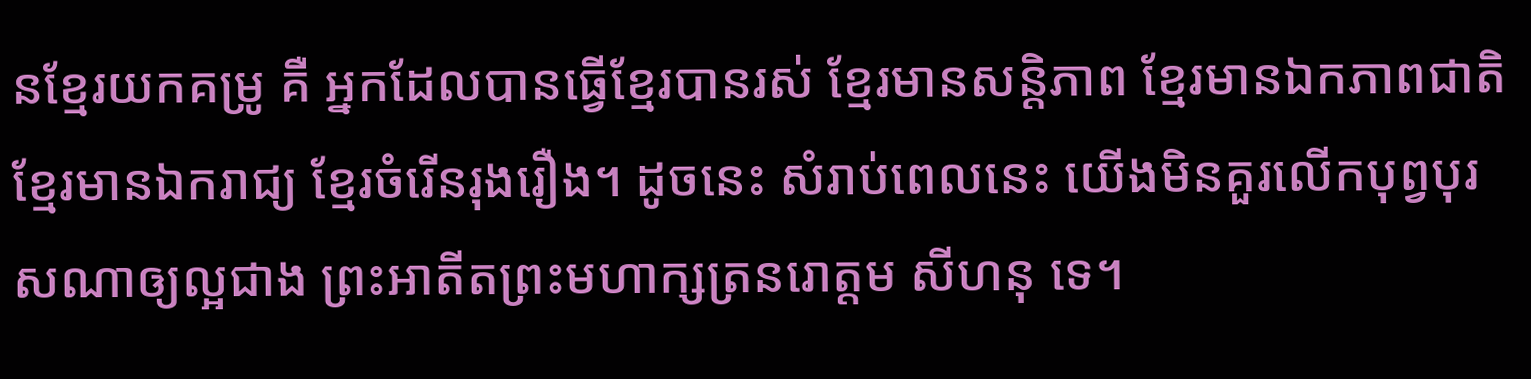នខ្មែរយកគម្រូ គឺ អ្នកដែលបានធ្វើខ្មែរបានរស់ ខ្មែរមានសន្តិភាព ខ្មែរមានឯកភាពជាតិ ខ្មែរមានឯករាជ្យ ខ្មែរចំរើនរុងរឿង។ ដូចនេះ សំរាប់ពេលនេះ យើងមិនគួរលើកបុព្វបុរសណាឲ្យល្អជាង ព្រះអាតីតព្រះមហាក្សត្រនរោត្តម សីហនុ ទេ។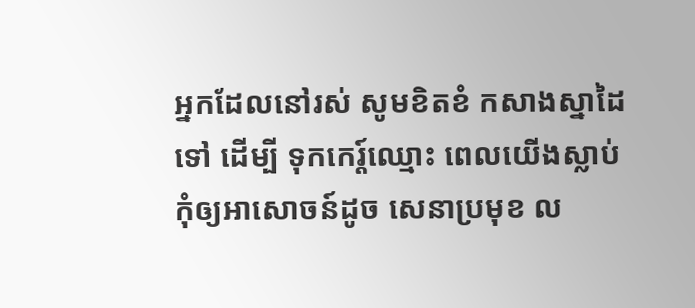អ្នកដែលនៅរស់ សូមខិតខំ កសាងស្នាដៃទៅ ដើម្បី ទុកកេរ្ត៍ឈ្មោះ ពេលយើងស្លាប់ កុំឲ្យអាសោចន៍ដូច សេនាប្រមុខ ល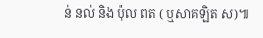ន់ នល់ និង ប៉ុល ពត ( ឬសាគឡិត ស)៕